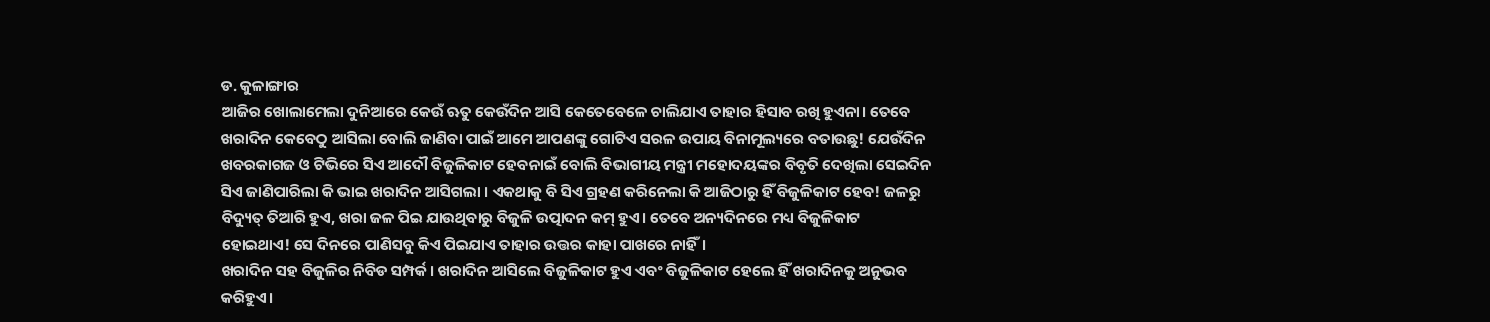ଡ. କୁଳାଙ୍ଗାର
ଆଜିର ଖୋଲାମେଲା ଦୁନିଆରେ କେଉଁ ଋତୁ କେଉଁଦିନ ଆସି କେତେବେଳେ ଚାଲିଯାଏ ତାହାର ହିସାବ ରଖି ହୁଏନା। ତେବେ ଖରାଦିନ କେବେଠୁ ଆସିଲା ବୋଲି ଜାଣିବା ପାଇଁ ଆମେ ଆପଣଙ୍କୁ ଗୋଟିଏ ସରଳ ଉପାୟ ବିନାମୂଲ୍ୟରେ ବତାଉଛୁ! ଯେଉଁଦିନ ଖବରକାଗଜ ଓ ଟିଭିରେ ସିଏ ଆଦୌ ବିଜୁଳିକାଟ ହେବନାଇଁ ବୋଲି ବିଭାଗୀୟ ମନ୍ତ୍ରୀ ମହୋଦୟଙ୍କର ବିବୃତି ଦେଖିଲା ସେଇଦିନ ସିଏ ଜାଣିପାରିଲା କି ଭାଇ ଖରାଦିନ ଆସିଗଲା । ଏକଥାକୁ ବି ସିଏ ଗ୍ରହଣ କରିନେଲା କି ଆଜିଠାରୁ ହିଁ ବିଜୁଳିକାଟ ହେବ! ଜଳରୁ ବିଦ୍ୟୁତ୍ ତିଆରି ହୁଏ, ଖରା ଜଳ ପିଇ ଯାଉଥିବାରୁ ବିଜୁଳି ଉତ୍ପାଦନ କମ୍ ହୁଏ। ତେବେ ଅନ୍ୟଦିନରେ ମଧ୍ୟ ବିଜୁଳିକାଟ ହୋଇଥାଏ! ସେ ଦିନରେ ପାଣିସବୁ କିଏ ପିଇଯାଏ ତାହାର ଉତ୍ତର କାହା ପାଖରେ ନାହିଁ।
ଖରାଦିନ ସହ ବିଜୁଳିର ନିବିଡ ସମ୍ପର୍କ। ଖରାଦିନ ଆସିଲେ ବିଜୁଳିକାଟ ହୁଏ ଏବଂ ବିଜୁଳିକାଟ ହେଲେ ହିଁ ଖରାଦିନକୁ ଅନୁଭବ କରିହୁଏ।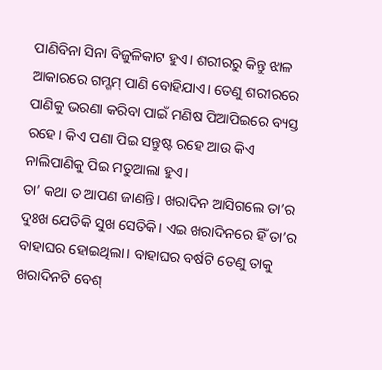ପାଣିବିନା ସିନା ବିଜୁଳିକାଟ ହୁଏ। ଶରୀରରୁ କିନ୍ତୁ ଝାଳ ଆକାରରେ ଗମ୍ଗମ୍ ପାଣି ବୋହିଯାଏ। ତେଣୁ ଶରୀରରେ ପାଣିକୁ ଭରଣା କରିବା ପାଇଁ ମଣିଷ ପିଆପିଇରେ ବ୍ୟସ୍ତ ରହେ। କିଏ ପଣା ପିଇ ସନ୍ତୁଷ୍ଟ ରହେ ଆଉ କିଏ ନାଲିପାଣିକୁ ପିଇ ମତୁଆଲା ହୁଏ।
ତା’ କଥା ତ ଆପଣ ଜାଣନ୍ତି। ଖରାଦିନ ଆସିଗଲେ ତା’ର ଦୁଃଖ ଯେତିକି ସୁଖ ସେତିକି। ଏଇ ଖରାଦିନରେ ହିଁ ତା’ର ବାହାଘର ହୋଇଥିଲା। ବାହାଘର ବର୍ଷଟି ତେଣୁ ତାକୁ ଖରାଦିନଟି ବେଶ୍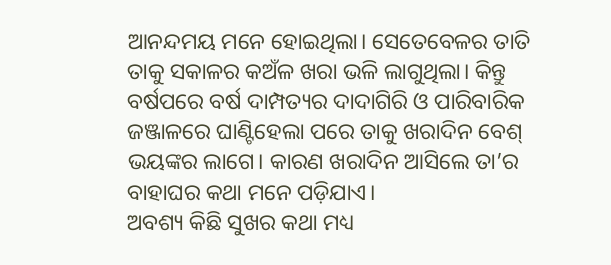ଆନନ୍ଦମୟ ମନେ ହୋଇଥିଲା। ସେତେବେଳର ତାତି ତାକୁ ସକାଳର କଅଁଳ ଖରା ଭଳି ଲାଗୁଥିଲା। କିନ୍ତୁ ବର୍ଷପରେ ବର୍ଷ ଦାମ୍ପତ୍ୟର ଦାଦାଗିରି ଓ ପାରିବାରିକ ଜଞ୍ଜାଳରେ ଘାଣ୍ଟିହେଲା ପରେ ତାକୁ ଖରାଦିନ ବେଶ୍ ଭୟଙ୍କର ଲାଗେ। କାରଣ ଖରାଦିନ ଆସିଲେ ତା’ର ବାହାଘର କଥା ମନେ ପଡ଼ିଯାଏ।
ଅବଶ୍ୟ କିଛି ସୁଖର କଥା ମଧ୍ୟ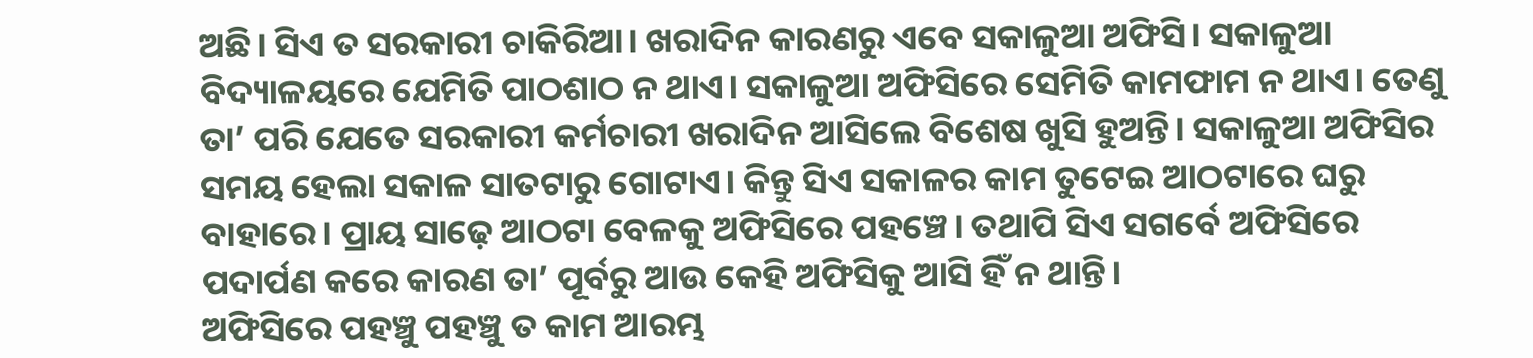ଅଛି। ସିଏ ତ ସରକାରୀ ଚାକିରିଆ। ଖରାଦିନ କାରଣରୁ ଏବେ ସକାଳୁଆ ଅଫିସି। ସକାଳୁଆ ବିଦ୍ୟାଳୟରେ ଯେମିତି ପାଠଶାଠ ନ ଥାଏ। ସକାଳୁଆ ଅଫିସିରେ ସେମିତି କାମଫାମ ନ ଥାଏ। ତେଣୁ ତା’ ପରି ଯେତେ ସରକାରୀ କର୍ମଚାରୀ ଖରାଦିନ ଆସିଲେ ବିଶେଷ ଖୁସି ହୁଅନ୍ତି। ସକାଳୁଆ ଅଫିସିର ସମୟ ହେଲା ସକାଳ ସାତଟାରୁ ଗୋଟାଏ। କିନ୍ତୁ ସିଏ ସକାଳର କାମ ତୁଟେଇ ଆଠଟାରେ ଘରୁ ବାହାରେ। ପ୍ରାୟ ସାଢ଼େ ଆଠଟା ବେଳକୁ ଅଫିସିରେ ପହଞ୍ଚେ। ତଥାପି ସିଏ ସଗର୍ବେ ଅଫିସିରେ ପଦାର୍ପଣ କରେ କାରଣ ତା’ ପୂର୍ବରୁ ଆଉ କେହି ଅଫିସିକୁ ଆସି ହିଁ ନ ଥାନ୍ତି।
ଅଫିସିରେ ପହଞ୍ଚୁ ପହଞ୍ଚୁ ତ କାମ ଆରମ୍ଭ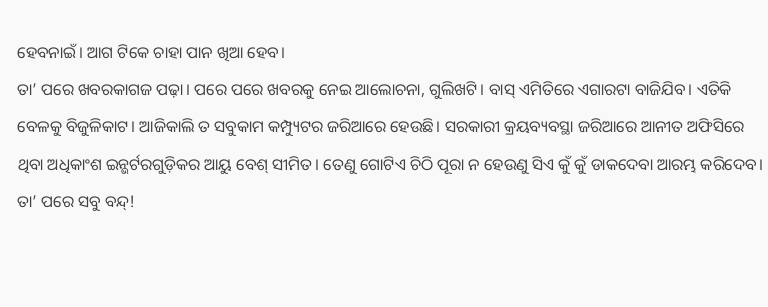ହେବନାଇଁ। ଆଗ ଟିକେ ଚାହା ପାନ ଖିଆ ହେବ।
ତା’ ପରେ ଖବରକାଗଜ ପଢ଼ା। ପରେ ପରେ ଖବରକୁ ନେଇ ଆଲୋଚନା, ଗୁଲିଖଟି। ବାସ୍ ଏମିତିରେ ଏଗାରଟା ବାଜିଯିବ। ଏତିକି ବେଳକୁ ବିଜୁଳିକାଟ। ଆଜିକାଲି ତ ସବୁକାମ କମ୍ପ୍ୟୁଟର ଜରିଆରେ ହେଉଛି। ସରକାରୀ କ୍ରୟବ୍ୟବସ୍ଥା ଜରିଆରେ ଆନୀତ ଅଫିସିରେ ଥିବା ଅଧିକାଂଶ ଇନ୍ଭର୍ଟରଗୁଡ଼ିକର ଆୟୁ ବେଶ୍ ସୀମିତ। ତେଣୁ ଗୋଟିଏ ଚିଠି ପୂରା ନ ହେଉଣୁ ସିଏ କୁଁ କୁଁ ଡାକଦେବା ଆରମ୍ଭ କରିଦେବ। ତା’ ପରେ ସବୁ ବନ୍ଦ୍!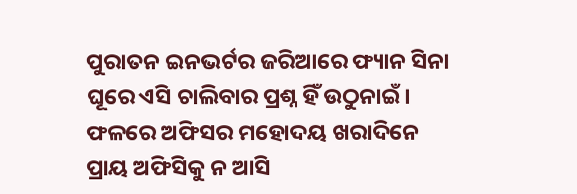ପୁରାତନ ଇନଭର୍ଟର ଜରିଆରେ ଫ୍ୟାନ ସିନା ଘୂରେ ଏସି ଚାଲିବାର ପ୍ରଶ୍ନ ହିଁ ଉଠୁନାଇଁ। ଫଳରେ ଅଫିସର ମହୋଦୟ ଖରାଦିନେ ପ୍ରାୟ ଅଫିସିକୁ ନ ଆସି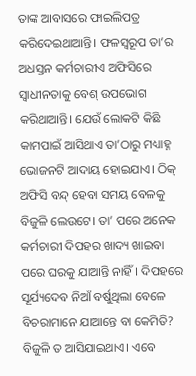ତାଙ୍କ ଆବାସରେ ଫାଇଲିପତ୍ର କରିଦେଇଥାଆନ୍ତି। ଫଳସ୍ବରୂପ ତା’ର ଅଧସ୍ତନ କର୍ମଚାରୀଏ ଅଫିସିରେ ସ୍ବାଧୀନତାକୁ ବେଶ୍ ଉପଭୋଗ କରିଥାଆନ୍ତି। ଯେଉଁ ଲୋକଟି କିଛି କାମପାଇଁ ଆସିଥାଏ ତା’ଠାରୁ ମଧ୍ୟାହ୍ନ ଭୋଜନଟି ଆଦାୟ ହୋଇଯାଏ। ଠିକ୍ ଅଫିସି ବନ୍ଦ୍ ହେବା ସମୟ ବେଳକୁ ବିଜୁଳି ଲେଉଟେ। ତା’ ପରେ ଅନେକ କର୍ମଚାରୀ ଦିପହର ଖାଦ୍ୟ ଖାଇବା ପରେ ଘରକୁ ଯାଆନ୍ତି ନାହିଁ। ଦିପହରେ ସୂର୍ଯ୍ୟଦେବ ନିଆଁ ବର୍ଷୁଥିଲା ବେଳେ ବିଚରାମାନେ ଯାଆନ୍ତେ ବା କେମିତି? ବିଜୁଳି ତ ଆସିଯାଇଥାଏ। ଏବେ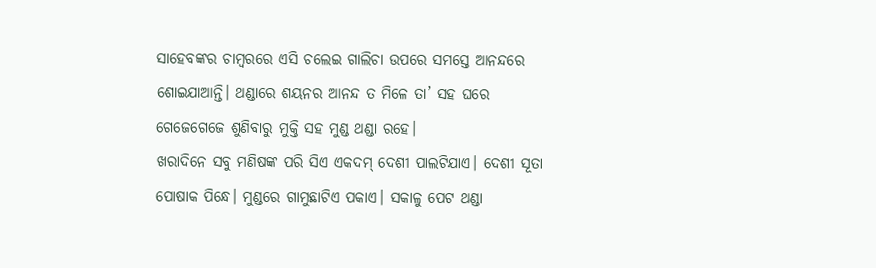ସାହେବଙ୍କର ଚାମ୍ବରରେ ଏସି ଚଲେଇ ଗାଲିଚା ଉପରେ ସମସ୍ତେ ଆନନ୍ଦରେ ଶୋଇଯାଆନ୍ତି। ଥଣ୍ଡାରେ ଶୟନର ଆନନ୍ଦ ତ ମିଳେ ତା’ ସହ ଘରେ ଗେଜେଗେଜେ ଶୁଣିବାରୁ ମୁକ୍ତି ସହ ମୁଣ୍ଡ ଥଣ୍ଡା ରହେ।
ଖରାଦିନେ ସବୁ ମଣିଷଙ୍କ ପରି ସିଏ ଏକଦମ୍ ଦେଶୀ ପାଲଟିଯାଏ। ଦେଶୀ ସୂତା ପୋଷାକ ପିନ୍ଧେ। ମୁଣ୍ଡରେ ଗାମୁଛାଟିଏ ପକାଏ। ସକାଳୁ ପେଟ ଥଣ୍ଡା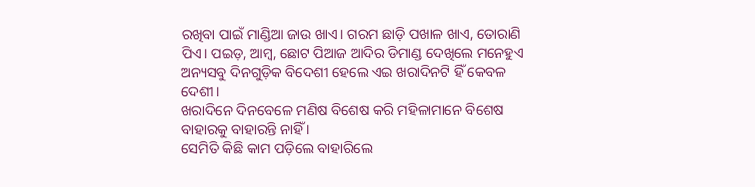ରଖିବା ପାଇଁ ମାଣ୍ଡିଆ ଜାଉ ଖାଏ। ଗରମ ଛାଡ଼ି ପଖାଳ ଖାଏ, ତୋରାଣି ପିଏ। ପଇଡ଼, ଆମ୍ବ, ଛୋଟ ପିଆଜ ଆଦିର ଡିମାଣ୍ଡ ଦେଖିଲେ ମନେହୁଏ ଅନ୍ୟସବୁ ଦିନଗୁଡ଼ିକ ବିଦେଶୀ ହେଲେ ଏଇ ଖରାଦିନଟି ହିଁ କେବଳ ଦେଶୀ।
ଖରାଦିନେ ଦିନବେଳେ ମଣିଷ ବିଶେଷ କରି ମହିଳାମାନେ ବିଶେଷ ବାହାରକୁ ବାହାରନ୍ତି ନାହିଁ ।
ସେମିତି କିଛି କାମ ପଡ଼ିଲେ ବାହାରିଲେ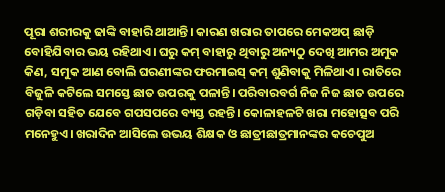ପୂରା ଶରୀରକୁ ଢାଙ୍କି ବାହାରି ଥାଆନ୍ତି। କାରଣ ଖରାର ତାପରେ ମେକଅପ୍ ଛାଡ଼ି ବୋହିଯିବାର ଭୟ ରହିଥାଏ। ଘରୁ କମ୍ ବାହାରୁ ଥିବାରୁ ଅନ୍ୟଠୁ ଦେଖି ଆମର ଅମୁକ କିଣ, ସମୁକ ଆଣ ବୋଲି ଘରଣୀଙ୍କର ଫରମାଇସ୍ କମ୍ ଶୁଣିବାକୁ ମିଳିଥାଏ। ରାତିରେ ବିଜୁଳି କଟିଲେ ସମସ୍ତେ ଛାତ ଉପରକୁ ପଳାନ୍ତି। ପରିବାରବର୍ଗ ନିଜ ନିଜ ଛାତ ଉପରେ ଗଡ଼ିବା ସହିତ ଯେବେ ଗପସପରେ ବ୍ୟସ୍ତ ରହନ୍ତି। କୋଳାହଳଟି ଖରା ମହୋତ୍ସବ ପରି ମନେହୁଏ। ଖରାଦିନ ଆସିଲେ ଉଭୟ ଶିକ୍ଷକ ଓ ଛାତ୍ରୀଛାତ୍ରମାନଙ୍କର କଚେପୁଅ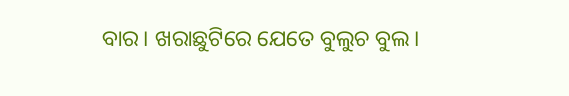ବାର। ଖରାଛୁଟିରେ ଯେତେ ବୁଲୁଚ ବୁଲ।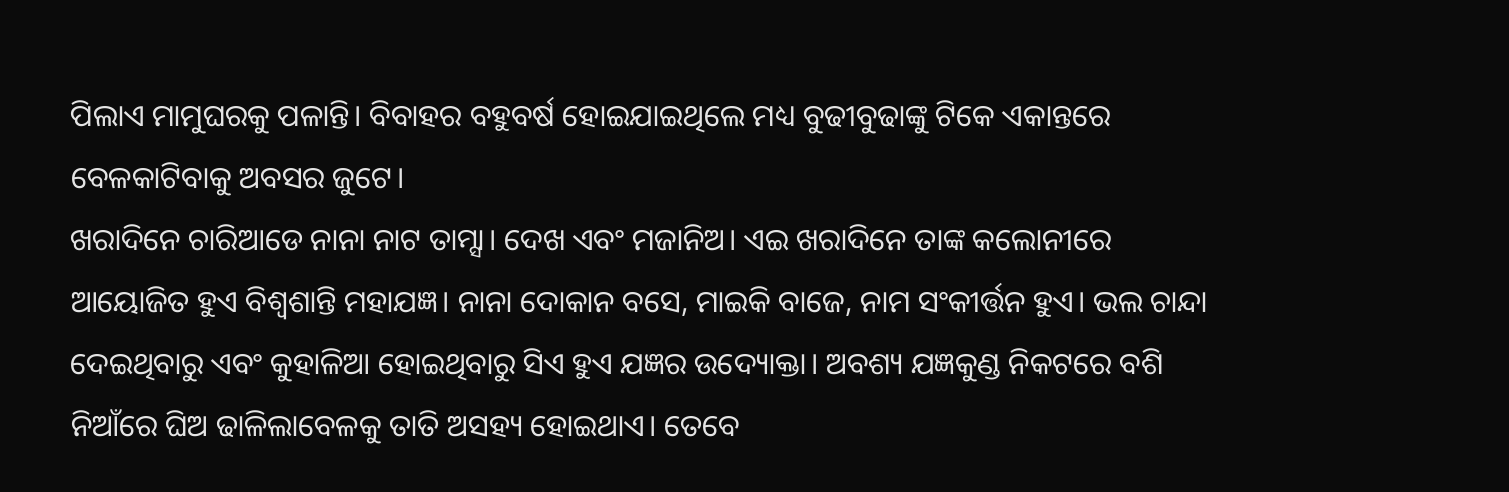ପିଲାଏ ମାମୁଘରକୁ ପଳାନ୍ତି। ବିବାହର ବହୁବର୍ଷ ହୋଇଯାଇଥିଲେ ମଧ୍ୟ ବୁଢୀବୁଢାଙ୍କୁ ଟିକେ ଏକାନ୍ତରେ ବେଳକାଟିବାକୁ ଅବସର ଜୁଟେ।
ଖରାଦିନେ ଚାରିଆଡେ ନାନା ନାଟ ତାମ୍ସା। ଦେଖ ଏବଂ ମଜାନିଅ। ଏଇ ଖରାଦିନେ ତାଙ୍କ କଲୋନୀରେ ଆୟୋଜିତ ହୁଏ ବିଶ୍ୱଶାନ୍ତି ମହାଯଜ୍ଞ। ନାନା ଦୋକାନ ବସେ, ମାଇକି ବାଜେ, ନାମ ସଂକୀର୍ତ୍ତନ ହୁଏ। ଭଲ ଚାନ୍ଦା ଦେଇଥିବାରୁ ଏବଂ କୁହାଳିଆ ହୋଇଥିବାରୁ ସିଏ ହୁଏ ଯଜ୍ଞର ଉଦ୍ୟୋକ୍ତା। ଅବଶ୍ୟ ଯଜ୍ଞକୁଣ୍ଡ ନିକଟରେ ବଶି ନିଆଁରେ ଘିଅ ଢାଳିଲାବେଳକୁ ତାତି ଅସହ୍ୟ ହୋଇଥାଏ। ତେବେ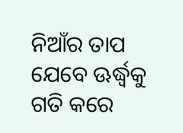ନିଆଁର ତାପ ଯେବେ ଊର୍ଦ୍ଧ୍ୱକୁ ଗତି କରେ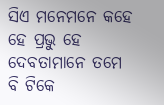ସିଏ ମନେମନେ କହେ ହେ ପ୍ରଭୁ ହେ ଦେବତାମାନେ ତମେ ବି ଟିକେ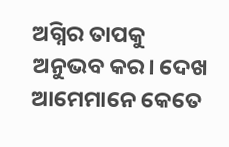ଅଗ୍ନିର ତାପକୁ ଅନୁଭବ କର। ଦେଖ ଆମେମାନେ କେତେ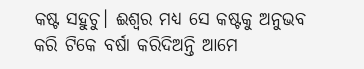କଷ୍ଟ ସହୁଚୁ। ଈଶ୍ୱର ମଧ୍ୟ ସେ କଷ୍ଟକୁ ଅନୁଭବ କରି ଟିକେ ବର୍ଷା କରିଦିଅନ୍ତି ଆମେ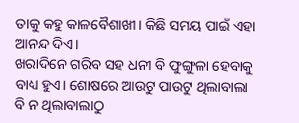ତାକୁ କହୁ କାଳବୈଶାଖୀ। କିଛି ସମୟ ପାଇଁ ଏହା ଆନନ୍ଦ ଦିଏ।
ଖରାଦିନେ ଗରିବ ସହ ଧନୀ ବି ଫୁଙ୍ଗୁଳା ହେବାକୁ ବାଧ୍ୟ ହୁଏ। ଶୋଷରେ ଆଉଟୁ ପାଉଟୁ ଥିଲାବାଲା ବି ନ ଥିଲାବାଲାଠୁ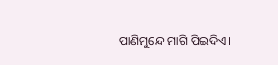ପାଣିମୁନ୍ଦେ ମାଗି ପିଇଦିଏ।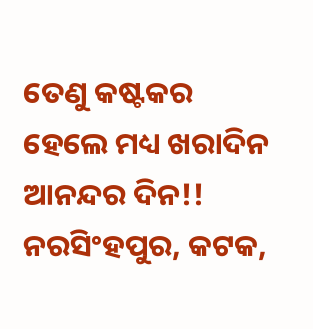ତେଣୁ କଷ୍ଟକର ହେଲେ ମଧ୍ୟ ଖରାଦିନ ଆନନ୍ଦର ଦିନ!!
ନରସିଂହପୁର, କଟକ,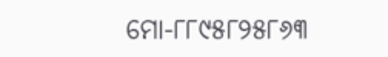ମୋ-୮୮୯୫୮୨୫୮୬୩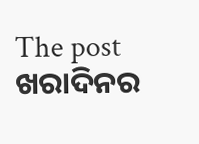The post ଖରାଦିନର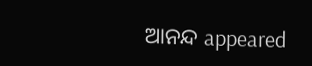ଆନନ୍ଦ appeared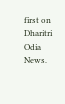first on Dharitri Odia News.